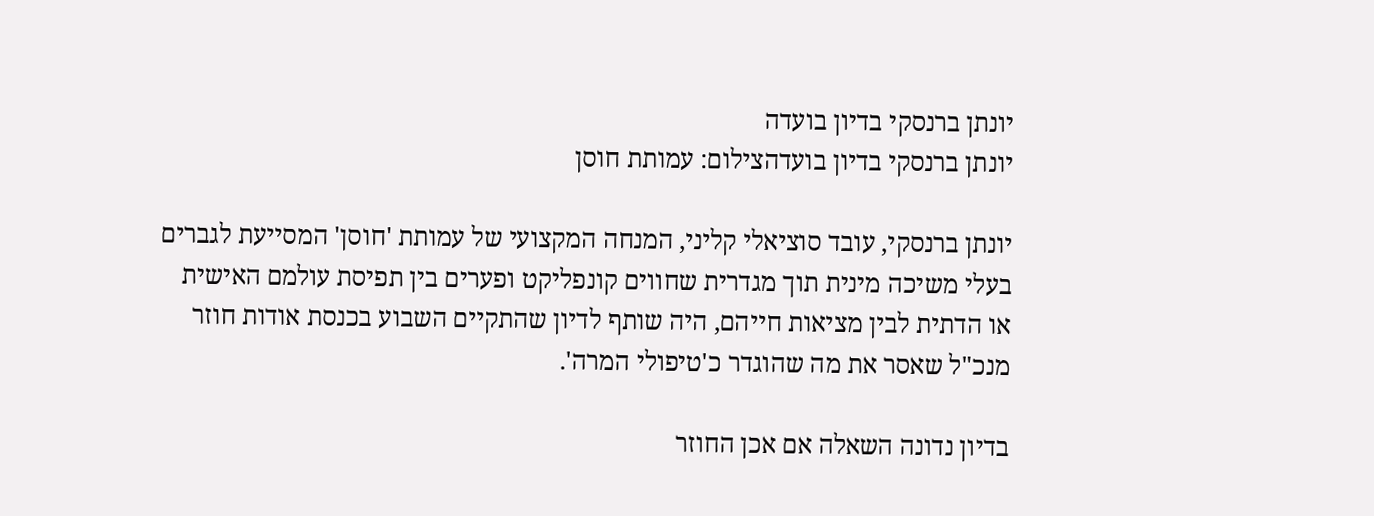יונתן ברנסקי בדיון בועדה
יונתן ברנסקי בדיון בועדהצילום: עמותת חוסן

יונתן ברנסקי, עובד סוציאלי קליני, המנחה המקצועי של עמותת 'חוסן' המסייעת לגברים בעלי משיכה מינית תוך מגדרית שחווים קונפליקט ופערים בין תפיסת עולמם האישית או הדתית לבין מציאות חייהם, היה שותף לדיון שהתקיים השבוע בכנסת אודות חוזר מנכ"ל שאסר את מה שהוגדר כ'טיפולי המרה'.

בדיון נדונה השאלה אם אכן החוזר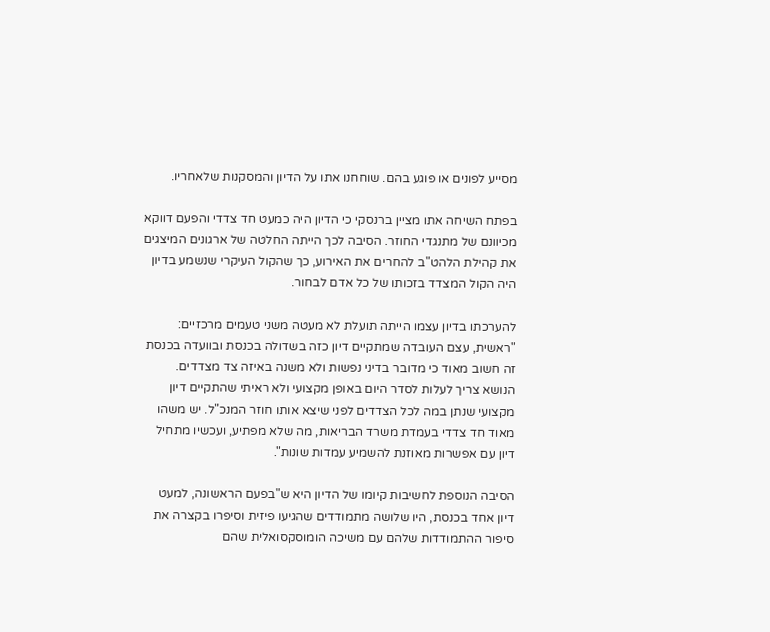מסייע לפונים או פוגע בהם. שוחחנו אתו על הדיון והמסקנות שלאחריו.

בפתח השיחה אתו מציין ברנסקי כי הדיון היה כמעט חד צדדי והפעם דווקא מכיוונם של מתנגדי החוזר. הסיבה לכך הייתה החלטה של ארגונים המיצגים את קהילת הלהט"ב להחרים את האירוע, כך שהקול העיקרי שנשמע בדיון היה הקול המצדד בזכותו של כל אדם לבחור.

להערכתו בדיון עצמו הייתה תועלת לא מעטה משני טעמים מרכזיים: "ראשית, עצם העובדה שמתקיים דיון כזה בשדולה בכנסת ובוועדה בכנסת זה חשוב מאוד כי מדובר בדיני נפשות ולא משנה באיזה צד מצדדים. הנושא צריך לעלות לסדר היום באופן מקצועי ולא ראיתי שהתקיים דיון מקצועי שנתן במה לכל הצדדים לפני שיצא אותו חוזר המנכ"ל. יש משהו מאוד חד צדדי בעמדת משרד הבריאות, מה שלא מפתיע, ועכשיו מתחיל דיון עם אפשרות מאוזנת להשמיע עמדות שונות".

הסיבה הנוספת לחשיבות קיומו של הדיון היא ש"בפעם הראשונה, למעט דיון אחד בכנסת, היו שלושה מתמודדים שהגיעו פיזית וסיפרו בקצרה את סיפור ההתמודדות שלהם עם משיכה הומוסקסואלית שהם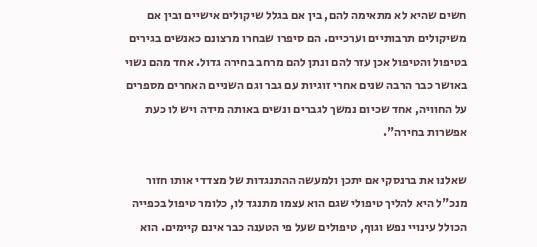חשים שהיא לא מתאימה להם, בין אם בגלל שיקולים אישיים ובין אם משיקולים תרבותיים וערכיים. הם סיפרו שבחרו מרצונם כאנשים בגירים בטיפול והטיפול אכן עזר להם ונתן להם מרחב בחירה גדול. אחד מהם נשוי באושר כבר הרבה שנים אחרי זוגיות עם גבר וגם השניים האחרים מספרים על החוויה, אחד שכיום נמשך לגברים ונשים באותה מידה ויש לו כעת אפשרות בחירה".

שאלנו את ברנסקי אם יתכן ולמעשה ההתנגדות של מצדדי אותו חזור מנכ"ל היא להליך טיפולי שגם הוא עצמו מתנגד לו, כלומר טיפול בכפייה הכולל עינויי נפש וגוף, טיפולים שעל פי הטענה כבר אינם קיימים. הוא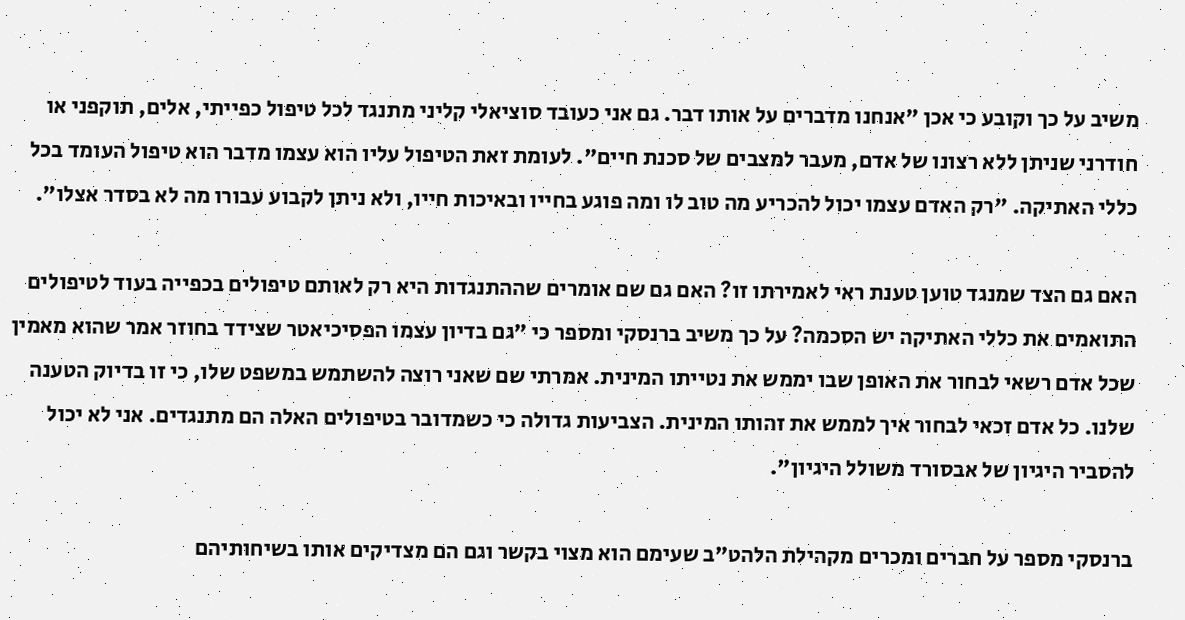משיב על כך וקובע כי אכן "אנחנו מדברים על אותו דבר. גם אני כעובד סוציאלי קליני מתנגד לכל טיפול כפייתי, אלים, תוקפני או חודרני שניתן ללא רצונו של אדם, מעבר למצבים של סכנת חיים". לעומת זאת הטיפול עליו הוא עצמו מדבר הוא טיפול העומד בכל כללי האתיקה. "רק האדם עצמו יכול להכריע מה טוב לו ומה פוגע בחייו ובאיכות חייו, ולא ניתן לקבוע עבורו מה לא בסדר אצלו".

האם גם הצד שמנגד טוען טענת ראי לאמירתו זו? האם גם שם אומרים שההתנגדות היא רק לאותם טיפולים בכפייה בעוד לטיפולים התואמים את כללי האתיקה יש הסכמה? על כך משיב ברנסקי ומספר כי "גם בדיון עצמו הפסיכיאטר שצידד בחוזר אמר שהוא מאמין שכל אדם רשאי לבחור את האופן שבו יממש את נטייתו המינית. אמרתי שם שאני רוצה להשתמש במשפט שלו, כי זו בדיוק הטענה שלנו. כל אדם זכאי לבחור איך לממש את זהותו המינית. הצביעות גדולה כי כשמדובר בטיפולים האלה הם מתנגדים. אני לא יכול להסביר היגיון של אבסורד משולל היגיון".

ברנסקי מספר על חברים ומכרים מקהילת הלהט"ב שעימם הוא מצוי בקשר וגם הם מצדיקים אותו בשיחותיהם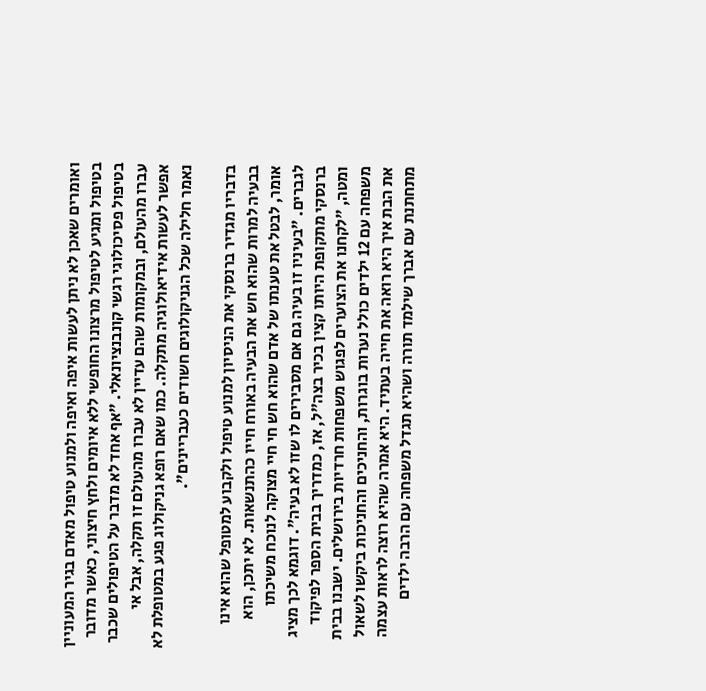ואומרים שאכן לא ניתן לעשות איפה ואיפה ולמנוע טיפול מאדם בגיר המעוניין בטיפול ומגיע לטיפול מרצונו החופשי ללא איומים ולחץ חיצוני, כאשר מדובר בטיפול פסיכולוגי רגשי קונבנציונאלי. "אף אחד לא מדבר על הטיפולים שכבר עברו מהעולם, ובמקומות שהם עדיין לא עברו מהעולם זו תקלה, אבל אי אפשר לעשות אידיאולוגיה מתקלה. כמו שאם רופא גניקולוג פגע במטופלת לא נאמר חלילה שכל הגניקולוגים חשודים כעבריינים".

בדבריו מגדיר ברנסקי את הניסיון למנוע טיפול ולקבוע למטופל שהוא אינו בבעיה למרות שהוא חש את הבעיה באורח חייו כהתנשאות. לא יתכן, הוא אומר, לבטל את טענתו של אדם שהוא חש חי חיי מצוקה לנוכח משיכתו לגברים. "בעיניו זו בעיה גם אם מסבירים לו שזו לא בעיה". דוגמא לכך מציג ברנסקי מתקופת היותו קצין בכיר בצה"ל, אז, כמדריך בבית הספר לפיקוד ומטה, "לקחנו את הצוערים לפגוש משפחות חרדיות בירושלים. ישבנו בבית משפחה עם 12 ילדים כולל נערות בוגרות, והחניכים והחניכות ביקשו לשאול את הבת איך היא רואה את חייה בעתיד. היא אמרה שהיא רוצה לראות עצמה מתחתנת עם אברך שילמד תורה ושהיא תגדל משפחה עם הרבה ילדים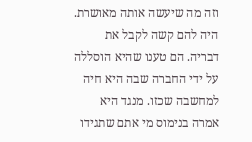וזה מה שיעשה אותה מאושרת. היה להם קשה לקבל את דבריה. הם טענו שהיא הוסללה על ידי החברה שבה היא חיה למחשבה שכזו. מנגד היא אמרה בנימוס מי אתם שתגידו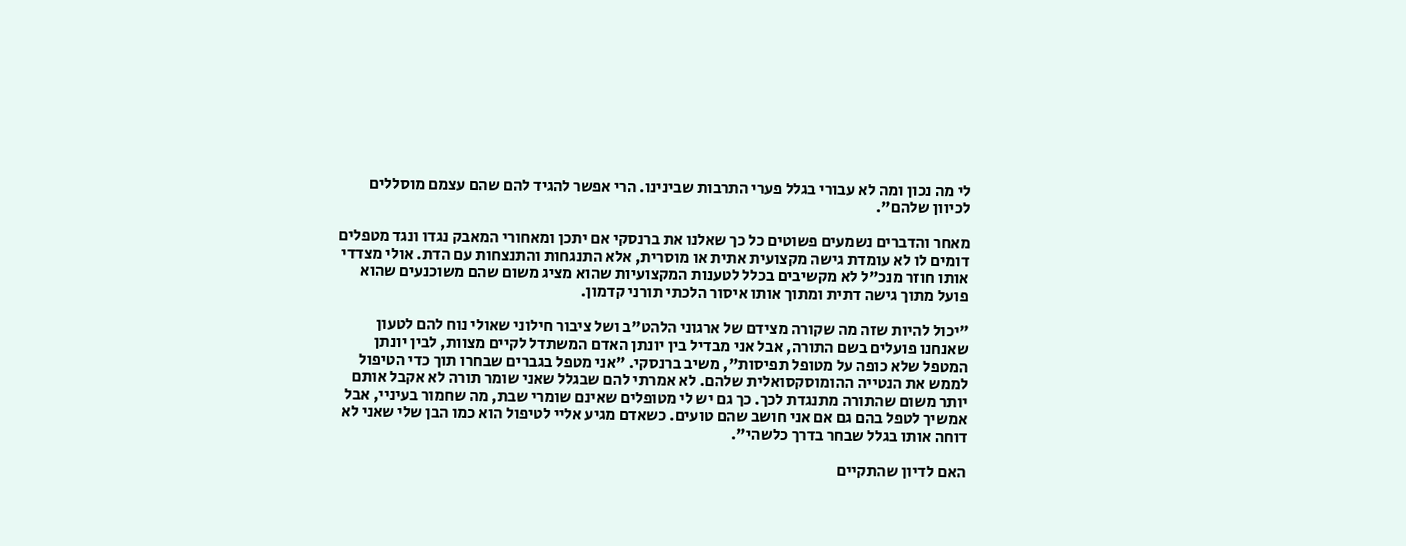לי מה נכון ומה לא עבורי בגלל פערי התרבות שבינינו. הרי אפשר להגיד להם שהם עצמם מוסללים לכיוון שלהם".

מאחר והדברים נשמעים פשוטים כל כך שאלנו את ברנסקי אם יתכן ומאחורי המאבק נגדו ונגד מטפלים דומים לו לא עומדת גישה מקצועית אתית או מוסרית, אלא התנגחות והתנצחות עם הדת. אולי מצדדי אותו חוזר מנכ"ל לא מקשיבים בכלל לטענות המקצועיות שהוא מציג משום שהם משוכנעים שהוא פועל מתוך גישה דתית ומתוך אותו איסור הלכתי תורני קדמון.

"יכול להיות שזה מה שקורה מצידם של ארגוני הלהט"ב ושל ציבור חילוני שאולי נוח להם לטעון שאנחנו פועלים בשם התורה, אבל אני מבדיל בין יונתן האדם המשתדל לקיים מצוות, לבין יונתן המטפל שלא כופה על מטופל תפיסות", משיב ברנסקי. "אני מטפל בגברים שבחרו תוך כדי הטיפול לממש את הנטייה ההומוסקסואלית שלהם. לא אמרתי להם שבגלל שאני שומר תורה לא אקבל אותם יותר משום שהתורה מתנגדת לכך. כך גם יש לי מטופלים שאינם שומרי שבת, מה שחמור בעיניי, אבל אמשיך לטפל בהם גם אם אני חושב שהם טועים. כשאדם מגיע אליי לטיפול הוא כמו הבן שלי שאני לא דוחה אותו בגלל שבחר בדרך כלשהי".

האם לדיון שהתקיים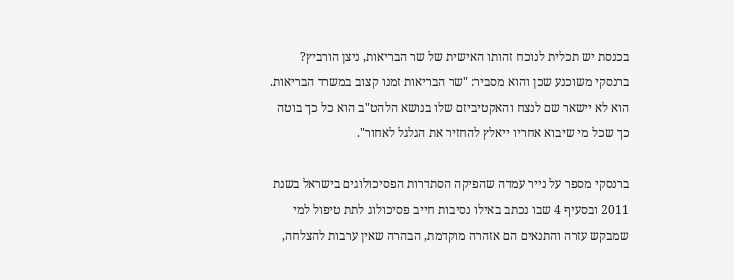בכנסת יש תכלית לנוכח זהותו האישית של שר הבריאות, ניצן הורביץ? ברנסקי משוכנע שכן והוא מסביר: "שר הבריאות זמנו קצוב במשרד הבריאות. הוא לא יישאר שם לנצח והאקטיביזם שלו בנושא הלהט"ב הוא כל כך בוטה כך שכל מי שיבוא אחריו ייאלץ להחזיר את הגלגל לאחור".

ברנסקי מספר על נייר עמדה שהפיקה הסתדרות הפסיכולוגים בישראל בשנת 2011 ובסעיף 4 שבו נכתב באילו נסיבות חייב פסיכולוג לתת טיפול למי שמבקש עזרה והתנאים הם אזהרה מוקדמת, הבהרה שאין ערבות להצלחה,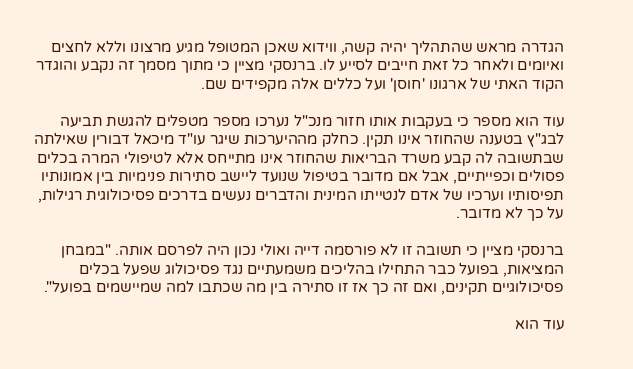הגדרה מראש שהתהליך יהיה קשה, ווידוא שאכן המטופל מגיע מרצונו וללא לחצים ואיומים ולאחר כל זאת חייבים לסייע לו. ברנסקי מציין כי מתוך מסמך זה נקבע והוגדר הקוד האתי של ארגונו 'חוסן' ועל כללים אלה מקפידים שם.

עוד הוא מספר כי בעקבות אותו חזור מנכ"ל נערכו מספר מטפלים להגשת תביעה לבג"ץ בטענה שהחוזר אינו תקין. כחלק מההיערכות שיגר עו"ד מיכאל דבורין שאילתה שבתשובה לה קבע משרד הבריאות שהחוזר אינו מתייחס אלא לטיפולי המרה בכלים פסולים וכפייתיים, אבל אם מדובר בטיפול שנועד ליישב סתירות פנימיות בין אמונותיו תפיסותיו וערכיו של אדם לנטייתו המינית והדברים נעשים בדרכים פסיכולוגית רגילות, על כך לא מדובר.

ברנסקי מציין כי תשובה זו לא פורסמה דייה ואולי נכון היה לפרסם אותה. "במבחן המציאות, בפועל כבר התחילו בהליכים משמעתיים נגד פסיכולוג שפעל בכלים פסיכולוגיים תקינים, ואם זה כך אז זו סתירה בין מה שכתבו למה שמיישמים בפועל".

עוד הוא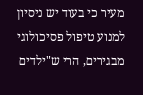מעיר כי בעוד יש ניסיון למנוע טיפול פסיכולוגי מבגירים, הרי ש"ילדים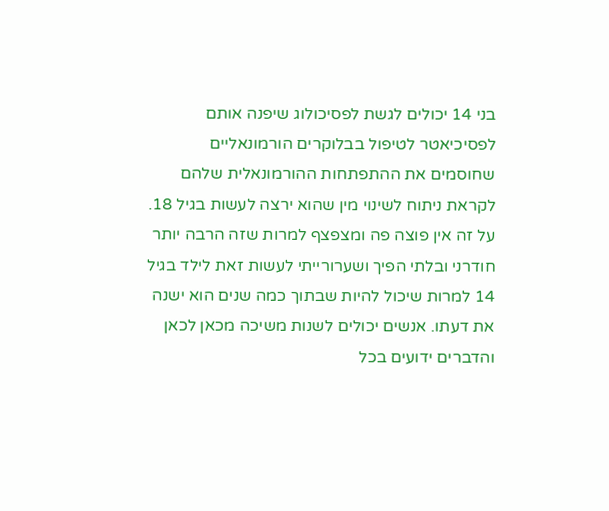בני 14 יכולים לגשת לפסיכולוג שיפנה אותם לפסיכיאטר לטיפול בבלוקרים הורמונאליים שחוסמים את ההתפתחות ההורמונאלית שלהם לקראת ניתוח לשינוי מין שהוא ירצה לעשות בגיל 18. על זה אין פוצה פה ומצפצף למרות שזה הרבה יותר חודרני ובלתי הפיך ושערורייתי לעשות זאת לילד בגיל 14 למרות שיכול להיות שבתוך כמה שנים הוא ישנה את דעתו. אנשים יכולים לשנות משיכה מכאן לכאן והדברים ידועים בכל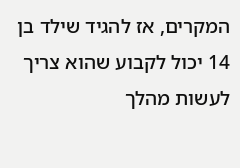המקרים, אז להגיד שילד בן 14 יכול לקבוע שהוא צריך לעשות מהלך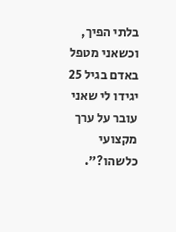בלתי הפיך, וכשאני מטפל באדם בגיל 25 יגידו לי שאני עובר על ערך מקצועי כלשהו?".